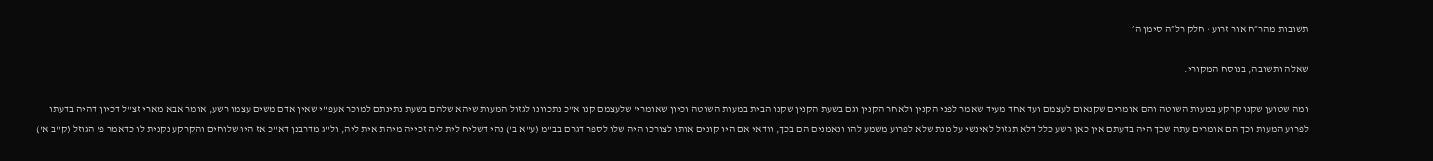תשובות מהר״ח אור זרוע · חלק רל״ה סימן ה׳

שאלה ותשובה, בנוסח המקורי.

ומה שטוען שקנו קרקע במעות השוטה והם אומרים שקנאום לעצמם ועד אחד מעיד שאמר לפני הקנין ולאחר הקנין וגם בשעת הקנין שקנו הבית במעות השוטה וכיון שאומרי' שלעצמם קנו א"כ נתכוונו לגזול המעות שיהא שלהם בשעת נתינתם למוכר אעפ"י שאין אדם משים עצמו רשע, אומר אבא מארי זצ"ל דכיון דהיה בדעתו לפרוע המעות וכך הם אומרים עתה שכך היה בדעתם אין כאן רשע כלל דלא תגזול לאינשי על מנת שלא לפרוע משמע להו ונאמנים הם בכך, וודאי אם היו קונים אותו לצורכו היה שלו לספר דגרם בב"מ (ע"א ב') נהי דשליח לית ליה זכייה מיהת אית ליה, ול"ג מדרבנן דא"כ אז היו שלוחים והקרקע נקנית לו כדאמר פ' הגוזל (ק"ב א')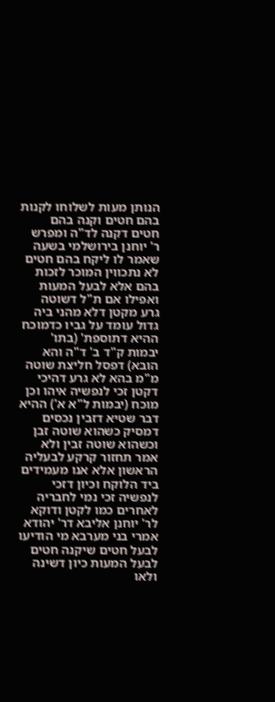הנותן מעות לשלוחו לקנות בהם חטים וקנה בהם חטים דקנה לד"ה ומפרש ר' יוחנן בירושלמי בשעה שאמר לו ליקח בהם חטים לא נתכווין המוכר לזכות בהם אלא לבעל המעות ואפילו אם ת"ל דשוטה גרע מקטן דלא מהני ביה גדול עומד על גביו כדמוכח ההיא דתוספת' (בתו' יבמות ק"ד ב' ד"ה והא הובא) דפסל חליצת שוטה מ"מ בהא לא גרע דהיכי דקטן זכי לנפשיה איהו וכן מוכח (יבמות ל"א א') ההיא דבר שטיא דזבין נכסים דמסיק כשהוא שוטה זבן וכשהוא שוטה זבין ולא אמר תחזור קרקע לבעליה הראשון אלא אנו מעמידים ביד הלוקח וכיון דזכי לנפשיה זכי נמי לחבריה לאחרים כמו לקטן ודוקא לר' יוחנן אליבא דר' יהודא אמרי בני מערבא מי הודיעו לבעל חטים שיקנה חטים לבעל המעות כיון דשינה ולאו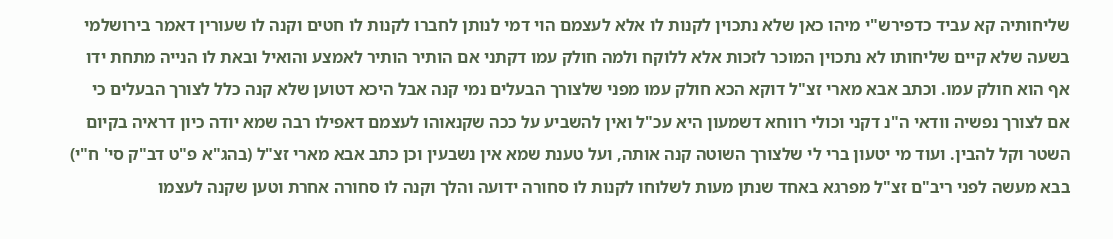שליחותיה קא עביד כדפירש"י מיהו כאן שלא נתכוין לקנות לו אלא לעצמם הוי דמי לנותן לחברו לקנות לו חטים וקנה לו שעורין דאמר בירושלמי בשעה שלא קיים שליחותו לא נתכוין המוכר לזכות אלא ללוקח ולמה חולק עמו דקתני אם הותיר הותיר לאמצע והואיל ובאת לו הנייה מתחת ידו אף הוא חולק עמו. וכתב אבא מארי זצ"ל דוקא הכא חולק עמו מפני שלצורך הבעלים נמי קנה אבל היכא דטוען שלא קנה כלל לצורך הבעלים כי אם לצורך נפשיה וודאי ה"נ דקני וכולי רווחא דשמעון היא עכ"ל ואין להשביע על ככה שקנאוהו לעצמם דאפילו רבה שמא יודה כיון דראיה בקיום השטר וקל להבין. ועוד מי יטעון ברי לי שלצורך השוטה קנה אותה, ועל טענת שמא אין נשבעין וכן כתב אבא מארי זצ"ל (בהג"א פ"ט דב"ק סי' ח"י) בבא מעשה לפני ריב"ם זצ"ל מפרגא באחד שנתן מעות לשלוחו לקנות לו סחורה ידועה והלך וקנה לו סחורה אחרת וטען שקנה לעצמו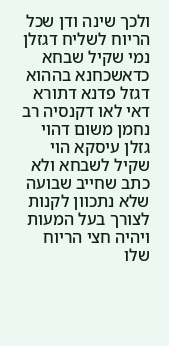ולכך שינה ודן שכל הריוח לשליח דגזלן נמי שקיל שבחא כדאשכחנא בההוא דגזל פדנא דתורא דאי לאו דקנסיה רב נחמן משום דהוי גזלן עיסקא הוי שקיל לשבחא ולא כתב שחייב שבועה שלא נתכוון לקנות לצורך בעל המעות ויהיה חצי הריוח שלו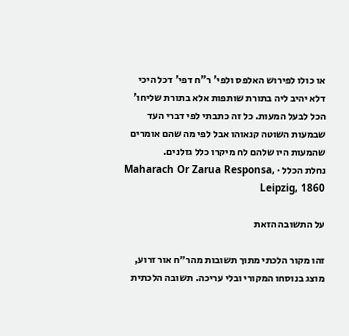או כולו לפירוש האלפס ולפי' ר"ח דפי' דכל היכי דלא יהיב ליה בתורת שותפות אלא בתורת שליחו' הכל לבעל המעות. כל זה כתבתי לפי דברי העד שבמעות השוטה קנאוהו אבל לפי מה שהם אומרים שהמעות היו שלהם לח מיקרו כלל גזלנים.
נחלת הכלל · Maharach Or Zarua Responsa, Leipzig, 1860

על התשובה הזאת

זהו מקור הלכתי מתוך תשובות מהר״ח אור זרוע, מוצג בנוסחו המקורי ובלי עריכה. תשובה הלכתית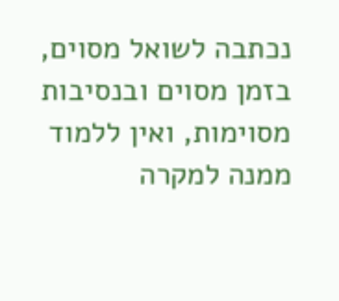נכתבה לשואל מסוים, בזמן מסוים ובנסיבות מסוימות, ואין ללמוד ממנה למקרה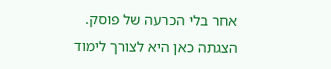אחר בלי הכרעה של פוסק. הצגתה כאן היא לצורך לימוד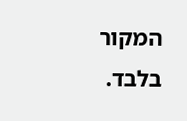המקור בלבד.